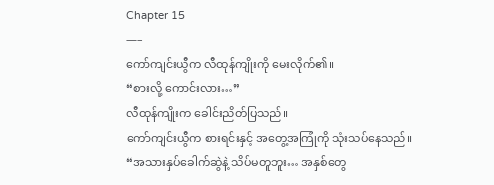Chapter 15
—–
ကော်ကျင်းယွီက လီထုန်ကျိုးကို မေးလိုက်၏။
“စားလို့ ကောင်းလား…”
လီထုန်ကျိုးက ခေါင်းညိတ်ပြသည်။
ကော်ကျင်းယွီက စားရင်းနှင့် အတွေ့အကြုံကို သုံးသပ်နေသည်။
“အသားနှပ်ခေါက်ဆွဲနဲ့ သိပ်မတူဘူး… အနှစ်တွေ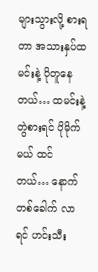များသွားလို့ စားရတာ အသားနှပ်ထမင်းနဲ့ ပိုတူနေတယ်… ထမင်းနဲ့ တွဲစားရင် ပိုမိုက်မယ် ထင်တယ်… နောက်တစ်ခေါက် လာရင် ဟင်းသီး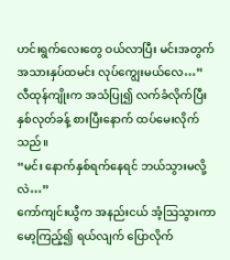ဟင်းရွက်လေးတွေ ဝယ်လာပြီး မင်းအတွက် အသားနှပ်ထမင်း လုပ်ကျွေးမယ်လေ…”
လီထုန်ကျိုးက အသံပြု၍ လက်ခံလိုက်ပြီး နှစ်လုတ်ခန့် စားပြီးနောက် ထပ်မေးလိုက်သည်။
“မင်း နောက်နှစ်ရက်နေရင် ဘယ်သွားမလို့လဲ…”
ကော်ကျင်းယွီက အနည်းငယ် အံ့သြသွားကာ မော့ကြည့်၍ ရယ်လျက် ပြောလိုက်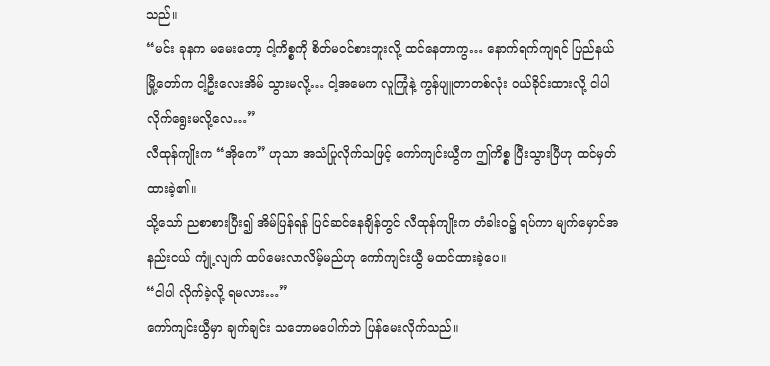သည်။
“မင်း ခုနက မမေးတော့ ငါ့ကိစ္စကို စိတ်မဝင်စားဘူးလို့ ထင်နေတာကွ… နောက်ရက်ကျရင် ပြည်နယ်မြို့တော်က ငါ့ဦးလေးအိမ် သွားမလို့… ငါ့အမေက လူကြုံနဲ့ ကွန်ပျူတာတစ်လုံး ဝယ်ခိုင်းထားလို့ ငါပါ လိုက်ရွေးမလို့လေ…”
လီထုန်ကျိုးက “အိုကေ” ဟုသာ အသံပြုလိုက်သဖြင့် ကော်ကျင်းယွီက ဤကိစ္စ ပြီးသွားပြီဟု ထင်မှတ်ထားခဲ့၏။
သို့သော် ညစာစားပြီး၍ အိမ်ပြန်ရန် ပြင်ဆင်နေချိန်တွင် လီထုန်ကျိုးက တံခါးဝ၌ ရပ်ကာ မျက်မှောင်အနည်းငယ် ကျုံ့လျက် ထပ်မေးလာလိမ့်မည်ဟု ကော်ကျင်းယွီ မထင်ထားခဲ့ပေ။
“ငါပါ လိုက်ခဲ့လို့ ရမလား…”
ကော်ကျင်းယွီမှာ ချက်ချင်း သဘောမပေါက်ဘဲ ပြန်မေးလိုက်သည်။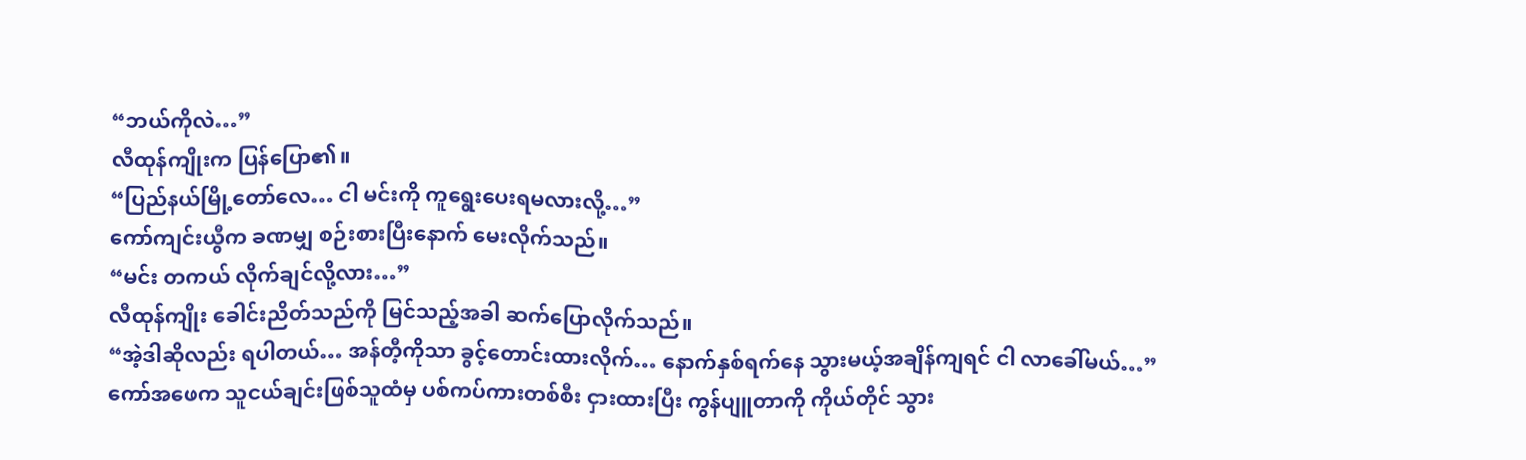“ဘယ်ကိုလဲ…”
လီထုန်ကျိုးက ပြန်ပြော၏။
“ပြည်နယ်မြို့တော်လေ… ငါ မင်းကို ကူရွေးပေးရမလားလို့…”
ကော်ကျင်းယွီက ခဏမျှ စဉ်းစားပြီးနောက် မေးလိုက်သည်။
“မင်း တကယ် လိုက်ချင်လို့လား…”
လီထုန်ကျိုး ခေါင်းညိတ်သည်ကို မြင်သည့်အခါ ဆက်ပြောလိုက်သည်။
“အဲ့ဒါဆိုလည်း ရပါတယ်… အန်တီ့ကိုသာ ခွင့်တောင်းထားလိုက်… နောက်နှစ်ရက်နေ သွားမယ့်အချိန်ကျရင် ငါ လာခေါ်မယ်…”
ကော်အဖေက သူငယ်ချင်းဖြစ်သူထံမှ ပစ်ကပ်ကားတစ်စီး ငှားထားပြီး ကွန်ပျူတာကို ကိုယ်တိုင် သွား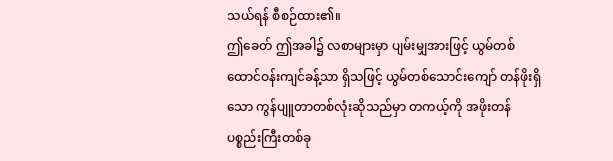သယ်ရန် စီစဉ်ထား၏။
ဤခေတ် ဤအခါ၌ လစာများမှာ ပျမ်းမျှအားဖြင့် ယွမ်တစ်ထောင်ဝန်းကျင်ခန့်သာ ရှိသဖြင့် ယွမ်တစ်သောင်းကျော် တန်ဖိုးရှိသော ကွန်ပျူတာတစ်လုံးဆိုသည်မှာ တကယ့်ကို အဖိုးတန် ပစ္စည်းကြီးတစ်ခု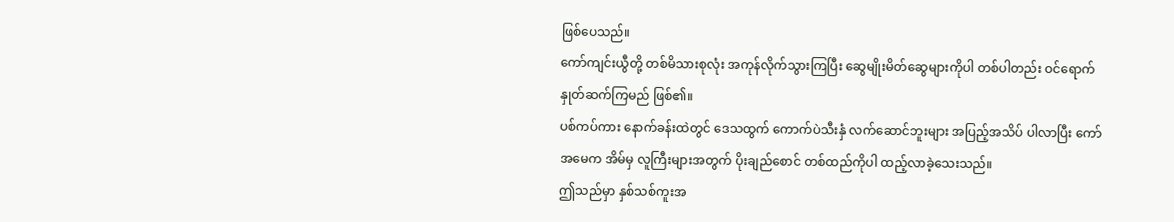ဖြစ်ပေသည်။
ကော်ကျင်းယွီတို့ တစ်မိသားစုလုံး အကုန်လိုက်သွားကြပြီး ဆွေမျိုးမိတ်ဆွေများကိုပါ တစ်ပါတည်း ဝင်ရောက် နှုတ်ဆက်ကြမည် ဖြစ်၏။
ပစ်ကပ်ကား နောက်ခန်းထဲတွင် ဒေသထွက် ကောက်ပဲသီးနှံ လက်ဆောင်ဘူးများ အပြည့်အသိပ် ပါလာပြီး ကော်အမေက အိမ်မှ လူကြီးများအတွက် ပိုးချည်စောင် တစ်ထည်ကိုပါ ထည့်လာခဲ့သေးသည်။
ဤသည်မှာ နှစ်သစ်ကူးအ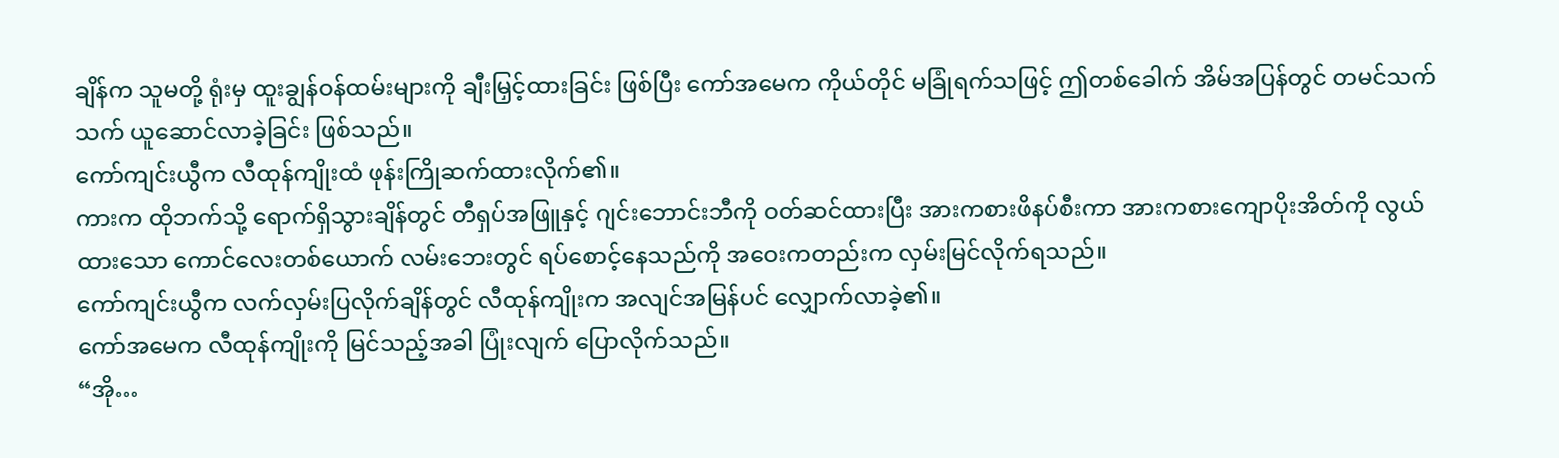ချိန်က သူမတို့ ရုံးမှ ထူးချွန်ဝန်ထမ်းများကို ချီးမြှင့်ထားခြင်း ဖြစ်ပြီး ကော်အမေက ကိုယ်တိုင် မခြုံရက်သဖြင့် ဤတစ်ခေါက် အိမ်အပြန်တွင် တမင်သက်သက် ယူဆောင်လာခဲ့ခြင်း ဖြစ်သည်။
ကော်ကျင်းယွီက လီထုန်ကျိုးထံ ဖုန်းကြိုဆက်ထားလိုက်၏။
ကားက ထိုဘက်သို့ ရောက်ရှိသွားချိန်တွင် တီရှပ်အဖြူနှင့် ဂျင်းဘောင်းဘီကို ဝတ်ဆင်ထားပြီး အားကစားဖိနပ်စီးကာ အားကစားကျောပိုးအိတ်ကို လွယ်ထားသော ကောင်လေးတစ်ယောက် လမ်းဘေးတွင် ရပ်စောင့်နေသည်ကို အဝေးကတည်းက လှမ်းမြင်လိုက်ရသည်။
ကော်ကျင်းယွီက လက်လှမ်းပြလိုက်ချိန်တွင် လီထုန်ကျိုးက အလျင်အမြန်ပင် လျှောက်လာခဲ့၏။
ကော်အမေက လီထုန်ကျိုးကို မြင်သည့်အခါ ပြုံးလျက် ပြောလိုက်သည်။
“အို…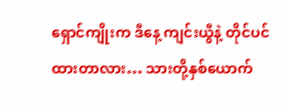ရှောင်ကျိုးက ဒီနေ့ ကျင်းယွီနဲ့ တိုင်ပင်ထားတာလား… သားတို့နှစ်ယောက်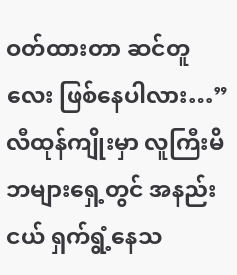ဝတ်ထားတာ ဆင်တူလေး ဖြစ်နေပါလား…”
လီထုန်ကျိုးမှာ လူကြီးမိဘများရှေ့တွင် အနည်းငယ် ရှက်ရွံ့နေသ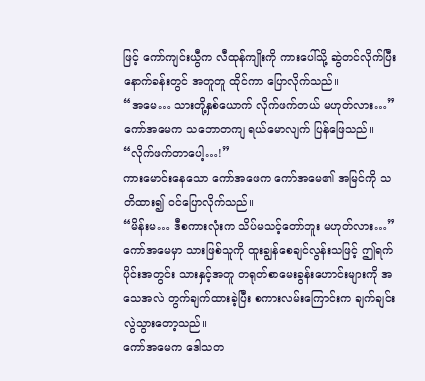ဖြင့် ကော်ကျင်းယွီက လီထုန်ကျိုးကို ကားပေါ်သို့ ဆွဲတင်လိုက်ပြီး နောက်ခန်းတွင် အတူတူ ထိုင်ကာ ပြောလိုက်သည်။
“အမေ… သားတို့နှစ်ယောက် လိုက်ဖက်တယ် မဟုတ်လား…”
ကော်အမေက သဘောတကျ ရယ်မောလျက် ပြန်ဖြေသည်။
“လိုက်ဖက်တာပေါ့…!”
ကားမောင်းနေသော ကော်အဖေက ကော်အမေ၏ အမြင်ကို သတိထား၍ ဝင်ပြောလိုက်သည်။
“မိန်းမ… ဒီစကားလုံးက သိပ်မသင့်တော်ဘူး မဟုတ်လား…”
ကော်အမေမှာ သားဖြစ်သူကို ထူးချွန်စေချင်လွန်းသဖြင့် ဤရက်ပိုင်းအတွင်း သားနှင့်အတူ တရုတ်စာမေးခွန်းဟောင်းများကို အသေအလဲ တွက်ချက်ထားခဲ့ပြီး စကားလမ်းကြောင်းက ချက်ချင်း လွဲသွားတော့သည်။
ကော်အမေက ဒေါသတ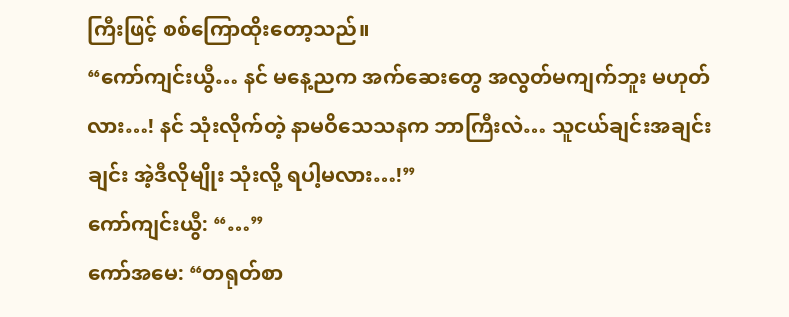ကြီးဖြင့် စစ်ကြောထိုးတော့သည်။
“ကော်ကျင်းယွီ… နင် မနေ့ညက အက်ဆေးတွေ အလွတ်မကျက်ဘူး မဟုတ်လား…! နင် သုံးလိုက်တဲ့ နာမဝိသေသနက ဘာကြီးလဲ… သူငယ်ချင်းအချင်းချင်း အဲ့ဒီလိုမျိုး သုံးလို့ ရပါ့မလား…!”
ကော်ကျင်းယွီ: “…”
ကော်အမေ: “တရုတ်စာ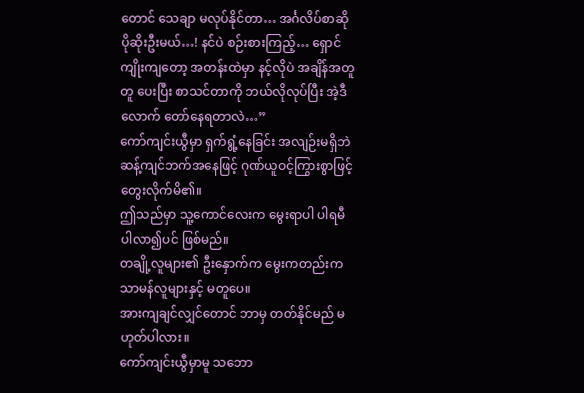တောင် သေချာ မလုပ်နိုင်တာ… အင်္ဂလိပ်စာဆို ပိုဆိုးဦးမယ်…! နင်ပဲ စဉ်းစားကြည့်… ရှောင်ကျိုးကျတော့ အတန်းထဲမှာ နင့်လိုပဲ အချိန်အတူတူ ပေးပြီး စာသင်တာကို ဘယ်လိုလုပ်ပြီး အဲ့ဒီလောက် တော်နေရတာလဲ…”
ကော်ကျင်းယွီမှာ ရှက်ရွံ့နေခြင်း အလျဉ်းမရှိဘဲ ဆန့်ကျင်ဘက်အနေဖြင့် ဂုဏ်ယူဝင့်ကြွားစွာဖြင့် တွေးလိုက်မိ၏။
ဤသည်မှာ သူ့ကောင်လေးက မွေးရာပါ ပါရမီ ပါလာ၍ပင် ဖြစ်မည်။
တချို့လူများ၏ ဦးနှောက်က မွေးကတည်းက သာမန်လူများနှင့် မတူပေ။
အားကျချင်လျှင်တောင် ဘာမှ တတ်နိုင်မည် မဟုတ်ပါလား။
ကော်ကျင်းယွီမှာမူ သဘော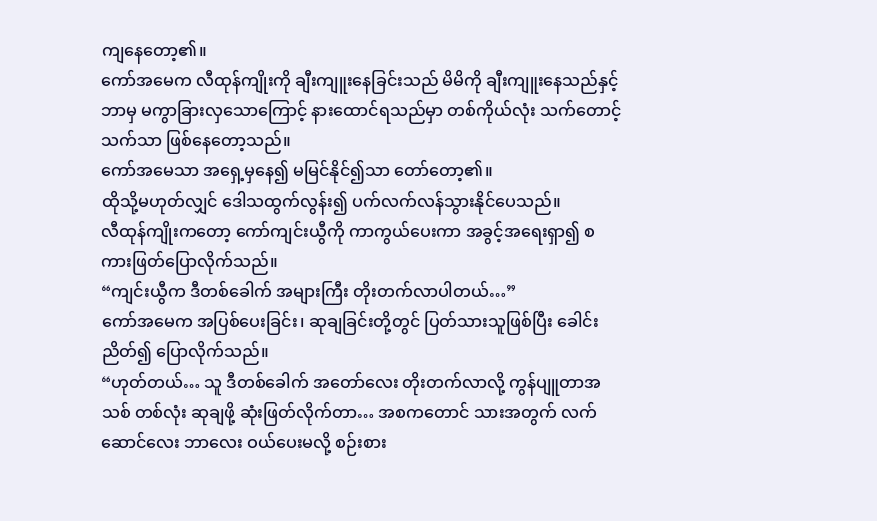ကျနေတော့၏။
ကော်အမေက လီထုန်ကျိုးကို ချီးကျူးနေခြင်းသည် မိမိကို ချီးကျူးနေသည်နှင့် ဘာမှ မကွာခြားလှသောကြောင့် နားထောင်ရသည်မှာ တစ်ကိုယ်လုံး သက်တောင့်သက်သာ ဖြစ်နေတော့သည်။
ကော်အမေသာ အရှေ့မှနေ၍ မမြင်နိုင်၍သာ တော်တော့၏။
ထိုသို့မဟုတ်လျှင် ဒေါသထွက်လွန်း၍ ပက်လက်လန်သွားနိုင်ပေသည်။
လီထုန်ကျိုးကတော့ ကော်ကျင်းယွီကို ကာကွယ်ပေးကာ အခွင့်အရေးရှာ၍ စကားဖြတ်ပြောလိုက်သည်။
“ကျင်းယွီက ဒီတစ်ခေါက် အများကြီး တိုးတက်လာပါတယ်…”
ကော်အမေက အပြစ်ပေးခြင်း၊ ဆုချခြင်းတို့တွင် ပြတ်သားသူဖြစ်ပြီး ခေါင်းညိတ်၍ ပြောလိုက်သည်။
“ဟုတ်တယ်… သူ ဒီတစ်ခေါက် အတော်လေး တိုးတက်လာလို့ ကွန်ပျူတာအသစ် တစ်လုံး ဆုချဖို့ ဆုံးဖြတ်လိုက်တာ… အစကတောင် သားအတွက် လက်ဆောင်လေး ဘာလေး ဝယ်ပေးမလို့ စဉ်းစား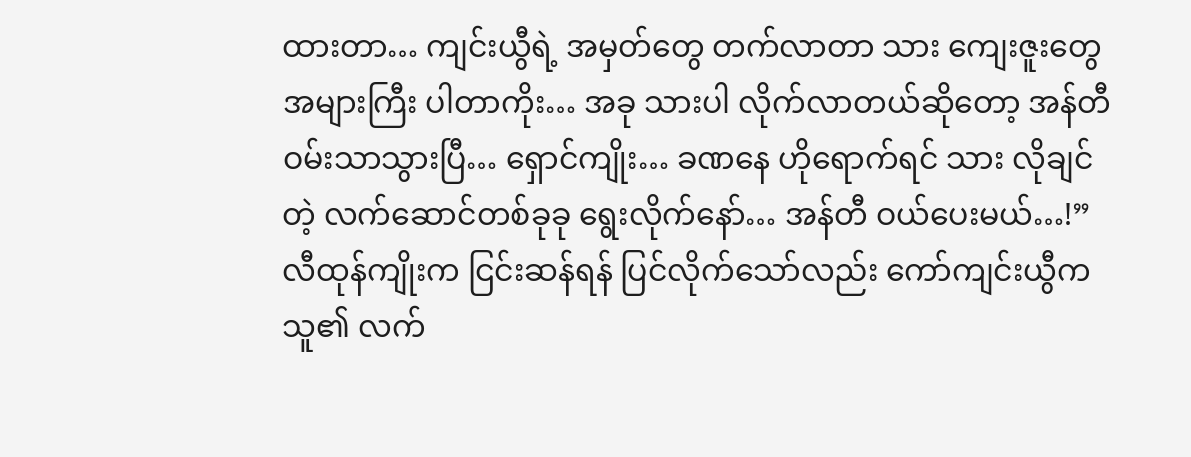ထားတာ… ကျင်းယွီရဲ့ အမှတ်တွေ တက်လာတာ သား ကျေးဇူးတွေ အများကြီး ပါတာကိုး… အခု သားပါ လိုက်လာတယ်ဆိုတော့ အန်တီ ဝမ်းသာသွားပြီ… ရှောင်ကျိုး… ခဏနေ ဟိုရောက်ရင် သား လိုချင်တဲ့ လက်ဆောင်တစ်ခုခု ရွေးလိုက်နော်… အန်တီ ဝယ်ပေးမယ်…!”
လီထုန်ကျိုးက ငြင်းဆန်ရန် ပြင်လိုက်သော်လည်း ကော်ကျင်းယွီက သူ၏ လက်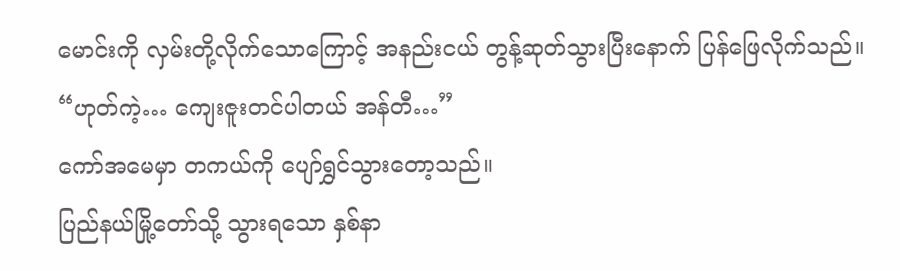မောင်းကို လှမ်းတို့လိုက်သောကြောင့် အနည်းငယ် တွန့်ဆုတ်သွားပြီးနောက် ပြန်ဖြေလိုက်သည်။
“ဟုတ်ကဲ့… ကျေးဇူးတင်ပါတယ် အန်တီ…”
ကော်အမေမှာ တကယ်ကို ပျော်ရွှင်သွားတော့သည်။
ပြည်နယ်မြို့တော်သို့ သွားရသော နှစ်နာ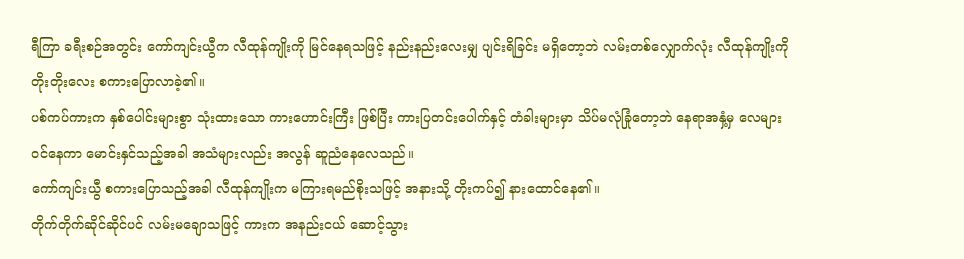ရီကြာ ခရီးစဉ်အတွင်း ကော်ကျင်းယွီက လီထုန်ကျိုးကို မြင်နေရသဖြင့် နည်းနည်းလေးမျှ ပျင်းရိခြင်း မရှိတော့ဘဲ လမ်းတစ်လျှောက်လုံး လီထုန်ကျိုးကို တိုးတိုးလေး စကားပြောလာခဲ့၏။
ပစ်ကပ်ကားက နှစ်ပေါင်းများစွာ သုံးထားသော ကားဟောင်းကြီး ဖြစ်ပြီး ကားပြတင်းပေါက်နှင့် တံခါးများမှာ သိပ်မလုံခြုံတော့ဘဲ နေရာအနှံ့မှ လေများ ဝင်နေကာ မောင်းနှင်သည့်အခါ အသံများလည်း အလွန် ဆူညံနေလေသည်။
ကော်ကျင်းယွီ စကားပြောသည့်အခါ လီထုန်ကျိုးက မကြားရမည်စိုးသဖြင့် အနားသို့ တိုးကပ်၍ နားထောင်နေ၏။
တိုက်တိုက်ဆိုင်ဆိုင်ပင် လမ်းမချောသဖြင့် ကားက အနည်းငယ် ဆောင့်သွား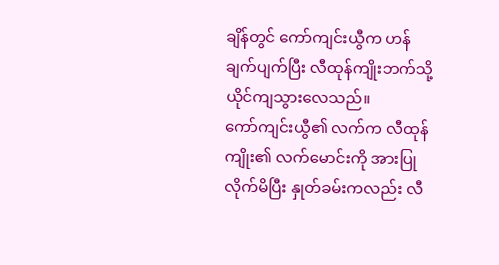ချိန်တွင် ကော်ကျင်းယွီက ဟန်ချက်ပျက်ပြီး လီထုန်ကျိုးဘက်သို့ ယိုင်ကျသွားလေသည်။
ကော်ကျင်းယွီ၏ လက်က လီထုန်ကျိုး၏ လက်မောင်းကို အားပြုလိုက်မိပြီး နှုတ်ခမ်းကလည်း လီ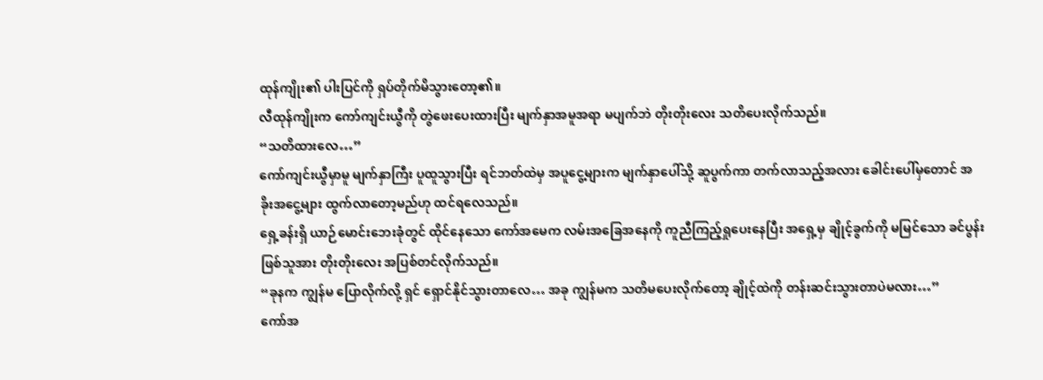ထုန်ကျိုး၏ ပါးပြင်ကို ရှပ်တိုက်မိသွားတော့၏။
လီထုန်ကျိုးက ကော်ကျင်းယွီကို တွဲဖေးပေးထားပြီး မျက်နှာအမူအရာ မပျက်ဘဲ တိုးတိုးလေး သတိပေးလိုက်သည်။
“သတိထားလေ…”
ကော်ကျင်းယွီမှာမူ မျက်နှာကြီး ပူထူသွားပြီး ရင်ဘတ်ထဲမှ အပူငွေ့များက မျက်နှာပေါ်သို့ ဆူပွက်ကာ တက်လာသည့်အလား ခေါင်းပေါ်မှတောင် အခိုးအငွေ့များ ထွက်လာတော့မည်ဟု ထင်ရလေသည်။
ရှေ့ခန်းရှိ ယာဉ်မောင်းဘေးခုံတွင် ထိုင်နေသော ကော်အမေက လမ်းအခြေအနေကို ကူညီကြည့်ရှုပေးနေပြီး အရှေ့မှ ချိုင့်ခွက်ကို မမြင်သော ခင်ပွန်းဖြစ်သူအား တိုးတိုးလေး အပြစ်တင်လိုက်သည်။
“ခုနက ကျွန်မ ပြောလိုက်လို့ ရှင် ရှောင်နိုင်သွားတာလေ… အခု ကျွန်မက သတိမပေးလိုက်တော့ ချိုင့်ထဲကို တန်းဆင်းသွားတာပဲမလား…”
ကော်အ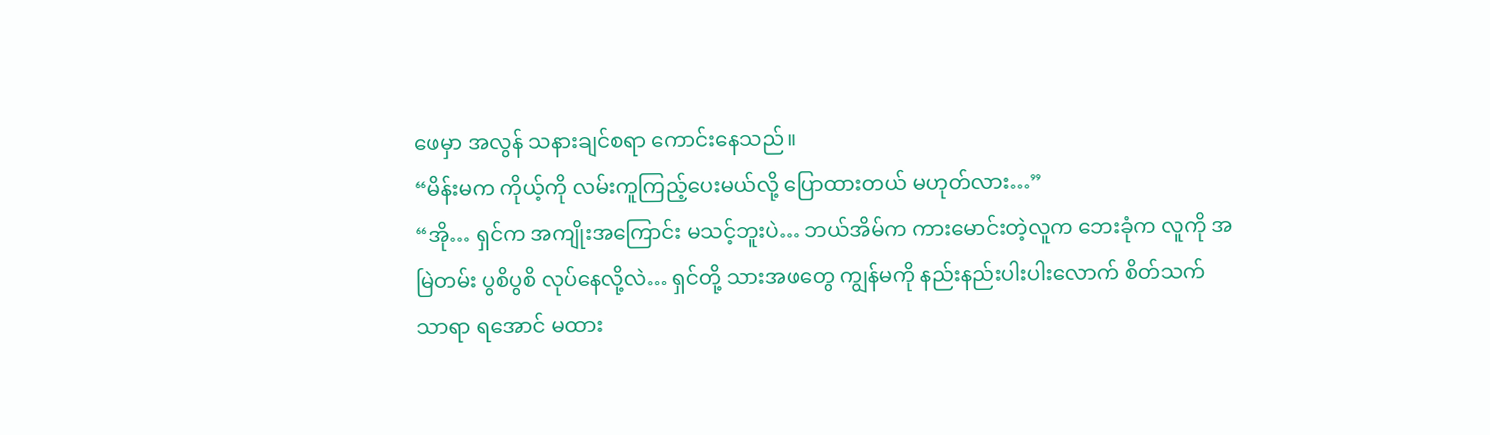ဖေမှာ အလွန် သနားချင်စရာ ကောင်းနေသည်။
“မိန်းမက ကိုယ့်ကို လမ်းကူကြည့်ပေးမယ်လို့ ပြောထားတယ် မဟုတ်လား…”
“အို… ရှင်က အကျိုးအကြောင်း မသင့်ဘူးပဲ… ဘယ်အိမ်က ကားမောင်းတဲ့လူက ဘေးခုံက လူကို အမြဲတမ်း ပွစိပွစိ လုပ်နေလို့လဲ… ရှင်တို့ သားအဖတွေ ကျွန်မကို နည်းနည်းပါးပါးလောက် စိတ်သက်သာရာ ရအောင် မထား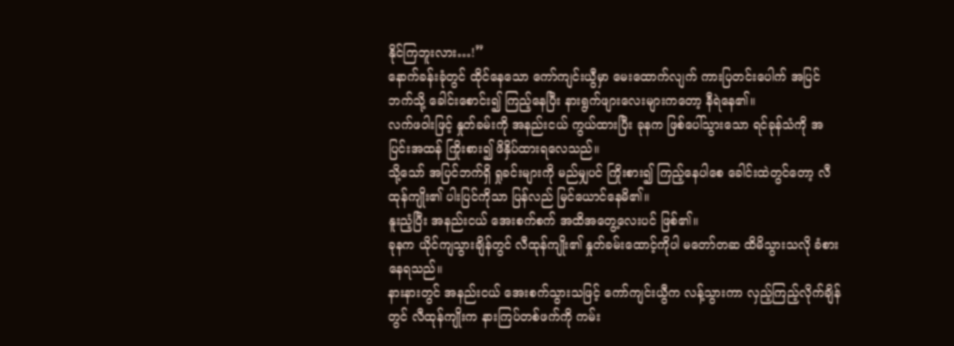နိုင်ကြဘူးလား…!”
နောက်ခန်းခုံတွင် ထိုင်နေသော ကော်ကျင်းယွီမှာ မေးထောက်လျက် ကားပြတင်းပေါက် အပြင်ဘက်သို့ ခေါင်းစောင်း၍ ကြည့်နေပြီး နားရွက်ဖျားလေးများကတော့ နီရဲနေ၏။
လက်ဖဝါးဖြင့် နှုတ်ခမ်းကို အနည်းငယ် ကွယ်ထားပြီး ခုနက ဖြစ်ပေါ်သွားသော ရင်ခုန်သံကို အပြင်းအထန် ကြိုးစား၍ ဖိနှိပ်ထားရလေသည်။
သို့သော် အပြင်ဘက်ရှိ ရှုခင်းများကို မည်မျှပင် ကြိုးစား၍ ကြည့်နေပါစေ ခေါင်းထဲတွင်တော့ လီထုန်ကျိုး၏ ပါးပြင်ကိုသာ ပြန်လည် မြင်ယောင်နေမိ၏။
နူးညံ့ပြီး အနည်းငယ် အေးစက်စက် အထိအတွေ့လေးပင် ဖြစ်၏။
ခုနက ယိုင်ကျသွားချိန်တွင် လီထုန်ကျိုး၏ နှုတ်ခမ်းထောင့်ကိုပါ မတော်တဆ ထိမိသွားသလို ခံစားနေရသည်။
နားနားတွင် အနည်းငယ် အေးစက်သွားသဖြင့် ကော်ကျင်းယွီက လန့်သွားကာ လှည့်ကြည့်လိုက်ချိန်တွင် လီထုန်ကျိုးက နားကြပ်တစ်ဖက်ကို ကမ်း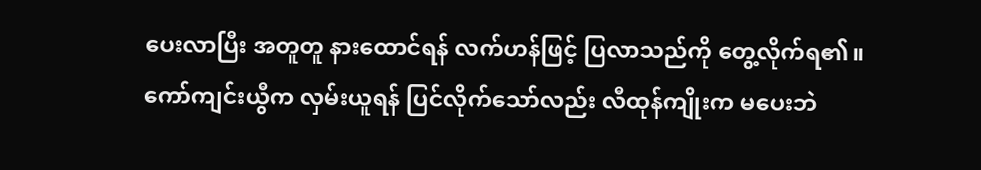ပေးလာပြီး အတူတူ နားထောင်ရန် လက်ဟန်ဖြင့် ပြလာသည်ကို တွေ့လိုက်ရ၏။
ကော်ကျင်းယွီက လှမ်းယူရန် ပြင်လိုက်သော်လည်း လီထုန်ကျိုးက မပေးဘဲ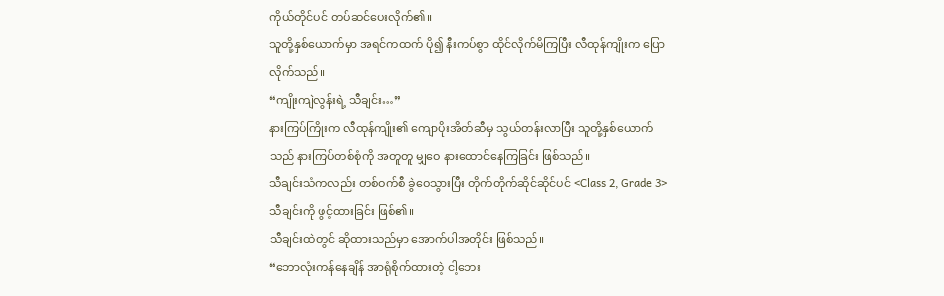ကိုယ်တိုင်ပင် တပ်ဆင်ပေးလိုက်၏။
သူတို့နှစ်ယောက်မှာ အရင်ကထက် ပို၍ နီးကပ်စွာ ထိုင်လိုက်မိကြပြီး လီထုန်ကျိုးက ပြောလိုက်သည်။
“ကျိုးကျဲလွန်းရဲ့ သီချင်း…”
နားကြပ်ကြိုးက လီထုန်ကျိုး၏ ကျောပိုးအိတ်ဆီမှ သွယ်တန်းလာပြီး သူတို့နှစ်ယောက်သည် နားကြပ်တစ်စုံကို အတူတူ မျှဝေ နားထောင်နေကြခြင်း ဖြစ်သည်။
သီချင်းသံကလည်း တစ်ဝက်စီ ခွဲဝေသွားပြီး တိုက်တိုက်ဆိုင်ဆိုင်ပင် <Class 2, Grade 3> သီချင်းကို ဖွင့်ထားခြင်း ဖြစ်၏။
သီချင်းထဲတွင် ဆိုထားသည်မှာ အောက်ပါအတိုင်း ဖြစ်သည်။
“ဘောလုံးကန်နေချိန် အာရုံစိုက်ထားတဲ့ ငါ့ဘေး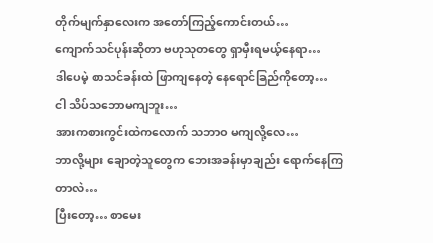တိုက်မျက်နှာလေးက အတော်ကြည့်ကောင်းတယ်…
ကျောက်သင်ပုန်းဆိုတာ ဗဟုသုတတွေ ရှာမှီးရမယ့်နေရာ…
ဒါပေမဲ့ စာသင်ခန်းထဲ ဖြာကျနေတဲ့ နေရောင်ခြည်ကိုတော့…
ငါ သိပ်သဘောမကျဘူး…
အားကစားကွင်းထဲကလောက် သဘာဝ မကျလို့လေ…
ဘာလို့များ ချောတဲ့သူတွေက ဘေးအခန်းမှာချည်း ရောက်နေကြတာလဲ…
ပြီးတော့… စာမေး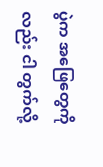ပွဲက အဖြေတွေကိုလည်း ငါ တွက်လို့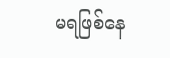မရဖြစ်နေ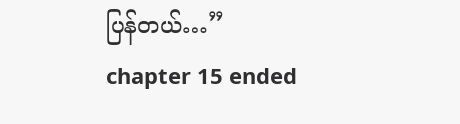ပြန်တယ်…”
chapter 15 ended